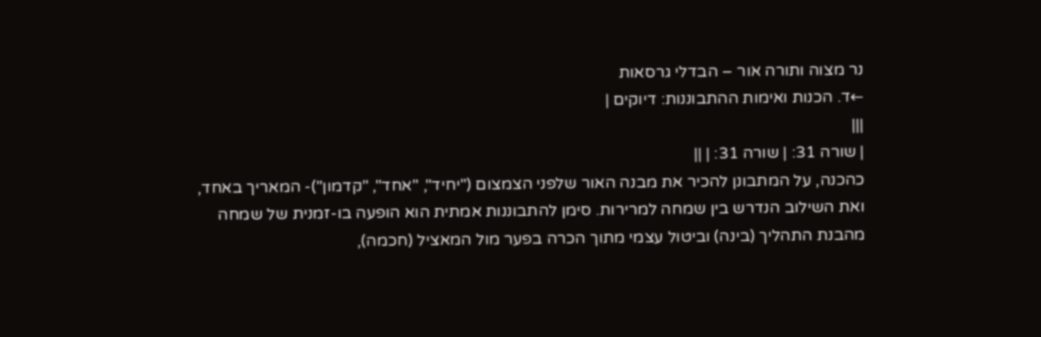נר מצוה ותורה אור – הבדלי גרסאות
←ד. הכנות ואימות ההתבוננות: דיוקים |
|||
| שורה 31: | שורה 31: | ||
כהכנה, על המתבונן להכיר את מבנה האור שלפני הצמצום ("יחיד", "אחד", "קדמון")- המאריך באחד, ואת השילוב הנדרש בין שמחה למרירות. סימן להתבוננות אמתית הוא הופעה בו-זמנית של שמחה מהבנת התהליך (בינה) וביטול עצמי מתוך הכרה בפער מול המאציל (חכמה),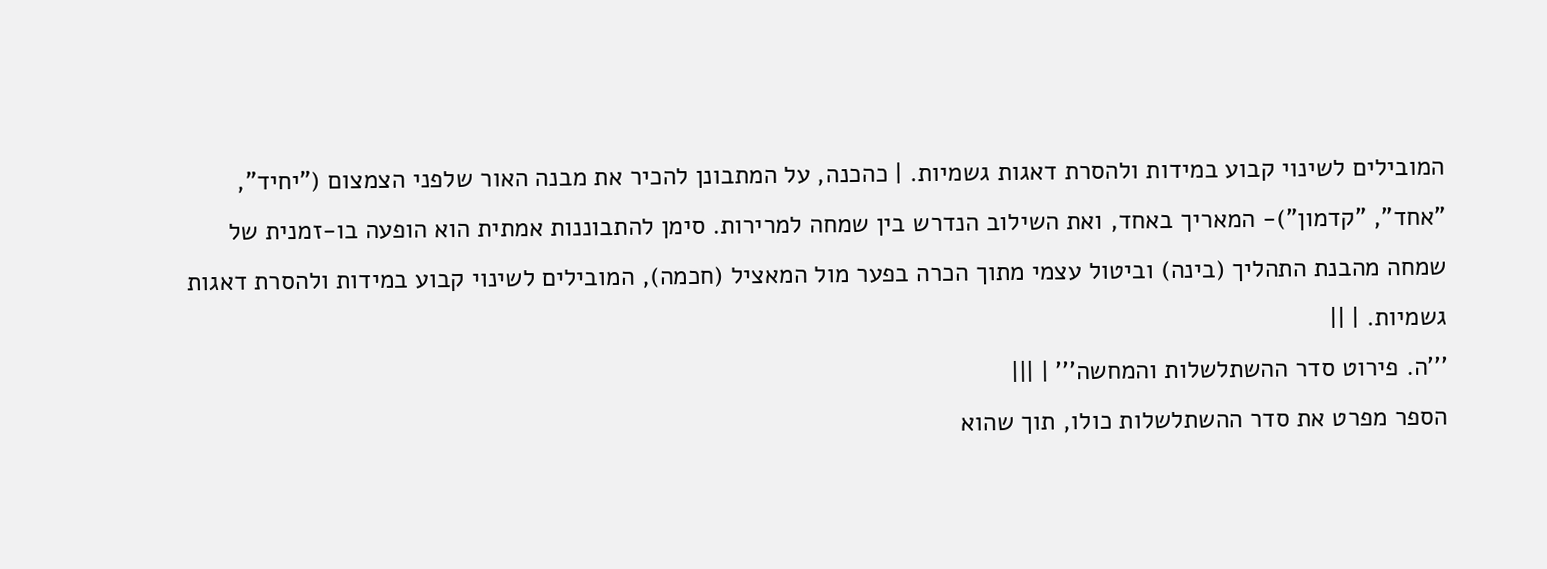המובילים לשינוי קבוע במידות ולהסרת דאגות גשמיות. | כהכנה, על המתבונן להכיר את מבנה האור שלפני הצמצום ("יחיד", "אחד", "קדמון")- המאריך באחד, ואת השילוב הנדרש בין שמחה למרירות. סימן להתבוננות אמתית הוא הופעה בו-זמנית של שמחה מהבנת התהליך (בינה) וביטול עצמי מתוך הכרה בפער מול המאציל (חכמה), המובילים לשינוי קבוע במידות ולהסרת דאגות גשמיות. | ||
'''ה. פירוט סדר ההשתלשלות והמחשה''' | |||
הספר מפרט את סדר ההשתלשלות כולו, תוך שהוא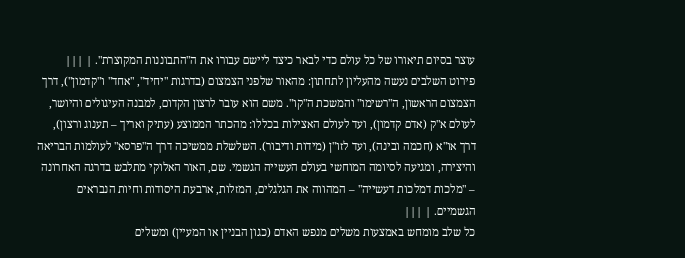עוצר בסיום תיאורו של כל עולם כדי לבאר כיצד ליישם עבורו את ה"התבוננות המקוצרת". | |||
פירוט השלבים נעשה מהעליון לתחתון: מהאור שלפני הצמצום (בדרגות "יחיד", "אחד" ו"קדמון"), דרך הצמצום הראשון, ה"רשימו" והמשכת ה"קו". משם הוא עובר לרצון הקדום, למבנה העיגולים והיושר, לעולם א"ק (אדם קדמון), ועד לעולם האצילות בכללו: מהכתר הממוצע (עתיק ואריך – תענוג ורצון), דרך או"א (חכמה ובינה), ועד לזו"ן (מידות ודיבור). השלשלת ממשיכה דרך ה"פרסא" לעולמות הבריאה והיצירה, ומגיעה לסיומה המוחשי בעולם העשייה הגשמי. שם, האור האלוקי מתלבש בדרגה האחרונה – "מלכות דמלכות דעשייה" – המהווה את הגלגלים, המזלות, ארבעת היסודות וחיות הנבראים הגשמיים. | |||
כל שלב מומחש באמצעות משלים מנפש האדם (כגון הבניין או המעיין) ומשלים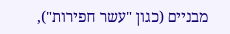מבניים (כגון "עשר חפירות"),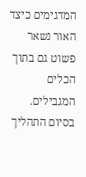המדגימים כיצד האור נשאר פשוט גם בתוך הכלים המגבילים. בסיום התהליך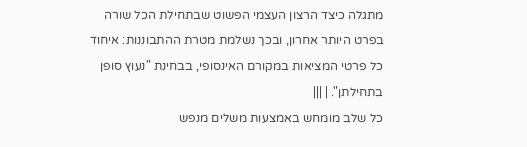מתגלה כיצד הרצון העצמי הפשוט שבתחילת הכל שורה בפרט היותר אחרון, ובכך נשלמת מטרת ההתבוננות: איחוד כל פרטי המציאות במקורם האינסופי, בבחינת "נעוץ סופן בתחילתן". | |||
כל שלב מומחש באמצעות משלים מנפש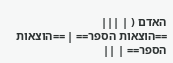האדם ( | |||
==הוצאות הספר== | ==הוצאות הספר== | ||